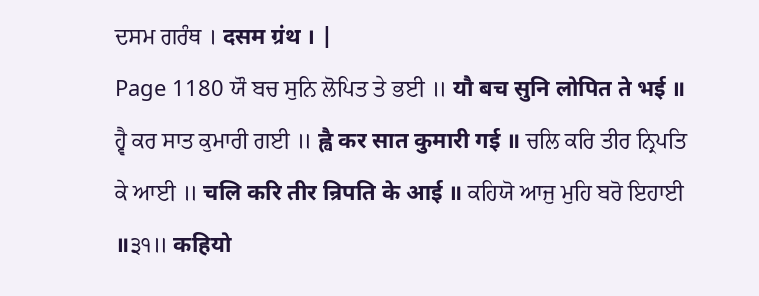ਦਸਮ ਗਰੰਥ । दसम ग्रंथ । |
Page 1180 ਯੌ ਬਚ ਸੁਨਿ ਲੋਪਿਤ ਤੇ ਭਈ ॥ यौ बच सुनि लोपित ते भई ॥ ਹ੍ਵੈ ਕਰ ਸਾਤ ਕੁਮਾਰੀ ਗਈ ॥ ह्वै कर सात कुमारी गई ॥ ਚਲਿ ਕਰਿ ਤੀਰ ਨ੍ਰਿਪਤਿ ਕੇ ਆਈ ॥ चलि करि तीर न्रिपति के आई ॥ ਕਹਿਯੋ ਆਜੁ ਮੁਹਿ ਬਰੋ ਇਹਾਈ ॥੩੧॥ कहियो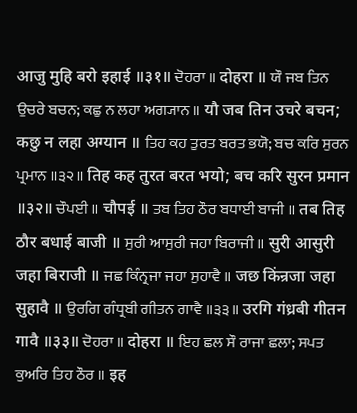आजु मुहि बरो इहाई ॥३१॥ ਦੋਹਰਾ ॥ दोहरा ॥ ਯੌ ਜਬ ਤਿਨ ਉਚਰੇ ਬਚਨ; ਕਛੁ ਨ ਲਹਾ ਅਗ੍ਯਾਨ ॥ यौ जब तिन उचरे बचन; कछु न लहा अग्यान ॥ ਤਿਹ ਕਹ ਤੁਰਤ ਬਰਤ ਭਯੋ; ਬਚ ਕਰਿ ਸੁਰਨ ਪ੍ਰਮਾਨ ॥੩੨॥ तिह कह तुरत बरत भयो; बच करि सुरन प्रमान ॥३२॥ ਚੌਪਈ ॥ चौपई ॥ ਤਬ ਤਿਹ ਠੌਰ ਬਧਾਈ ਬਾਜੀ ॥ तब तिह ठौर बधाई बाजी ॥ ਸੁਰੀ ਆਸੁਰੀ ਜਹਾ ਬਿਰਾਜੀ ॥ सुरी आसुरी जहा बिराजी ॥ ਜਛ ਕਿੰਨ੍ਰਜਾ ਜਹਾ ਸੁਹਾਵੈ ॥ जछ किंन्रजा जहा सुहावै ॥ ਉਰਗਿ ਗੰਧ੍ਰਬੀ ਗੀਤਨ ਗਾਵੈ ॥੩੩॥ उरगि गंध्रबी गीतन गावै ॥३३॥ ਦੋਹਰਾ ॥ दोहरा ॥ ਇਹ ਛਲ ਸੌ ਰਾਜਾ ਛਲਾ; ਸਪਤ ਕੁਅਰਿ ਤਿਹ ਠੌਰ ॥ इह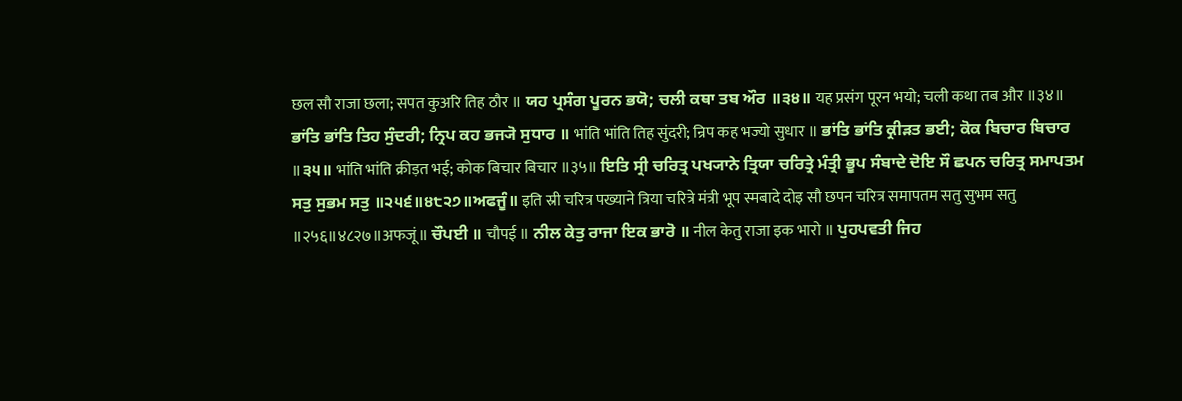छल सौ राजा छला; सपत कुअरि तिह ठौर ॥ ਯਹ ਪ੍ਰਸੰਗ ਪੂਰਨ ਭਯੋ; ਚਲੀ ਕਥਾ ਤਬ ਔਰ ॥੩੪॥ यह प्रसंग पूरन भयो; चली कथा तब और ॥३४॥ ਭਾਂਤਿ ਭਾਂਤਿ ਤਿਹ ਸੁੰਦਰੀ; ਨ੍ਰਿਪ ਕਹ ਭਜ੍ਯੋ ਸੁਧਾਰ ॥ भांति भांति तिह सुंदरी; न्रिप कह भज्यो सुधार ॥ ਭਾਂਤਿ ਭਾਂਤਿ ਕ੍ਰੀੜਤ ਭਈ; ਕੋਕ ਬਿਚਾਰ ਬਿਚਾਰ ॥੩੫॥ भांति भांति क्रीड़त भई; कोक बिचार बिचार ॥३५॥ ਇਤਿ ਸ੍ਰੀ ਚਰਿਤ੍ਰ ਪਖ੍ਯਾਨੇ ਤ੍ਰਿਯਾ ਚਰਿਤ੍ਰੇ ਮੰਤ੍ਰੀ ਭੂਪ ਸੰਬਾਦੇ ਦੋਇ ਸੌ ਛਪਨ ਚਰਿਤ੍ਰ ਸਮਾਪਤਮ ਸਤੁ ਸੁਭਮ ਸਤੁ ॥੨੫੬॥੪੮੨੭॥ਅਫਜੂੰ॥ इति स्री चरित्र पख्याने त्रिया चरित्रे मंत्री भूप स्मबादे दोइ सौ छपन चरित्र समापतम सतु सुभम सतु ॥२५६॥४८२७॥अफजूं॥ ਚੌਪਈ ॥ चौपई ॥ ਨੀਲ ਕੇਤੁ ਰਾਜਾ ਇਕ ਭਾਰੋ ॥ नील केतु राजा इक भारो ॥ ਪੁਹਪਵਤੀ ਜਿਹ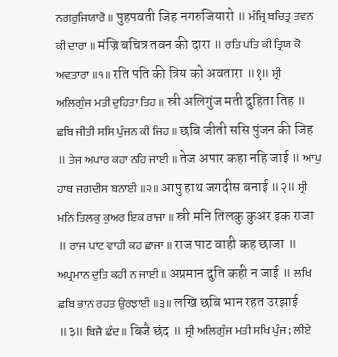ਨਗਰੁਜਿਯਾਰੋ ॥ पुहपवती जिह नगरुजियारो ॥ ਮੰਜ੍ਰਿ ਬਚਿਤ੍ਰ ਤਵਨ ਕੀ ਦਾਰਾ ॥ मंज्रि बचित्र तवन की दारा ॥ ਰਤਿ ਪਤਿ ਕੀ ਤ੍ਰਿਯ ਕੋ ਅਵਤਾਰਾ ॥੧॥ रति पति की त्रिय को अवतारा ॥१॥ ਸ੍ਰੀ ਅਲਿਗੁੰਜ ਮਤੀ ਦੁਹਿਤਾ ਤਿਹ ॥ स्री अलिगुंज मती दुहिता तिह ॥ ਛਬਿ ਜੀਤੀ ਸਸਿ ਪੁੰਜਨ ਕੀ ਜਿਹ ॥ छबि जीती ससि पुंजन की जिह ॥ ਤੇਜ ਅਪਾਰ ਕਹਾ ਨਹਿ ਜਾਈ ॥ तेज अपार कहा नहि जाई ॥ ਆਪੁ ਹਾਥ ਜਗਦੀਸ ਬਨਾਈ ॥੨॥ आपु हाथ जगदीस बनाई ॥२॥ ਸ੍ਰੀ ਮਨਿ ਤਿਲਕੁ ਕੁਅਰ ਇਕ ਰਾਜਾ ॥ स्री मनि तिलकु कुअर इक राजा ॥ ਰਾਜ ਪਾਟ ਵਾਹੀ ਕਹ ਛਾਜਾ ॥ राज पाट वाही कह छाजा ॥ ਅਪ੍ਰਮਾਨ ਦੁਤਿ ਕਹੀ ਨ ਜਾਈ ॥ अप्रमान दुति कही न जाई ॥ ਲਖਿ ਛਬਿ ਭਾਨ ਰਹਤ ਉਰਝਾਈ ॥੩॥ लखि छबि भान रहत उरझाई ॥३॥ ਬਿਜੈ ਛੰਦ ॥ बिजै छंद ॥ ਸ੍ਰੀ ਅਲਿਗੁੰਜ ਮਤੀ ਸਖਿ ਪੁੰਜ; ਲੀਏ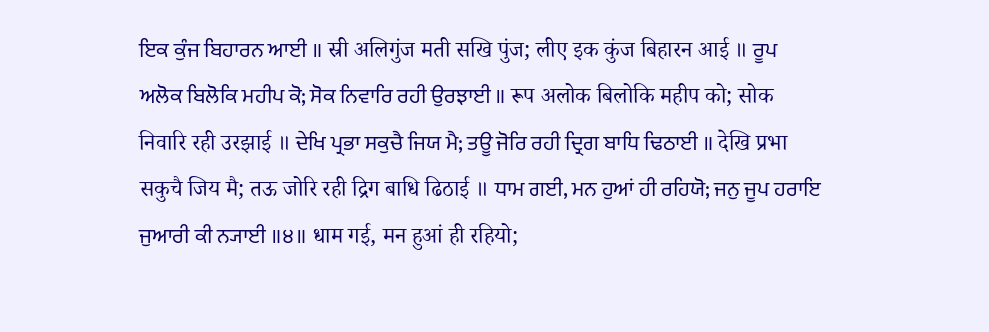ਇਕ ਕੁੰਜ ਬਿਹਾਰਨ ਆਈ ॥ स्री अलिगुंज मती सखि पुंज; लीए इक कुंज बिहारन आई ॥ ਰੂਪ ਅਲੋਕ ਬਿਲੋਕਿ ਮਹੀਪ ਕੋ; ਸੋਕ ਨਿਵਾਰਿ ਰਹੀ ਉਰਝਾਈ ॥ रूप अलोक बिलोकि महीप को; सोक निवारि रही उरझाई ॥ ਦੇਖਿ ਪ੍ਰਭਾ ਸਕੁਚੈ ਜਿਯ ਮੈ; ਤਊ ਜੋਰਿ ਰਹੀ ਦ੍ਰਿਗ ਬਾਧਿ ਢਿਠਾਈ ॥ देखि प्रभा सकुचै जिय मै; तऊ जोरि रही द्रिग बाधि ढिठाई ॥ ਧਾਮ ਗਈ, ਮਨ ਹੁਆਂ ਹੀ ਰਹਿਯੋ; ਜਨੁ ਜੂਪ ਹਰਾਇ ਜੁਆਰੀ ਕੀ ਨ੍ਯਾਈ ॥੪॥ धाम गई, मन हुआं ही रहियो;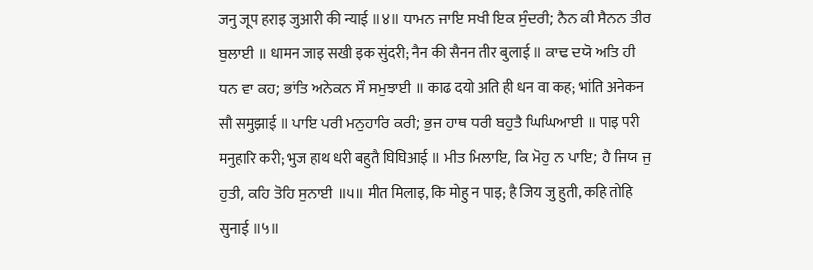जनु जूप हराइ जुआरी की न्याई ॥४॥ ਧਾਮਨ ਜਾਇ ਸਖੀ ਇਕ ਸੁੰਦਰੀ; ਨੈਨ ਕੀ ਸੈਨਨ ਤੀਰ ਬੁਲਾਈ ॥ धामन जाइ सखी इक सुंदरी; नैन की सैनन तीर बुलाई ॥ ਕਾਢ ਦਯੋ ਅਤਿ ਹੀ ਧਨ ਵਾ ਕਹ; ਭਾਂਤਿ ਅਨੇਕਨ ਸੌ ਸਮੁਝਾਈ ॥ काढ दयो अति ही धन वा कह; भांति अनेकन सौ समुझाई ॥ ਪਾਇ ਪਰੀ ਮਨੁਹਾਰਿ ਕਰੀ; ਭੁਜ ਹਾਥ ਧਰੀ ਬਹੁਤੈ ਘਿਘਿਆਈ ॥ पाइ परी मनुहारि करी; भुज हाथ धरी बहुतै घिघिआई ॥ ਮੀਤ ਮਿਲਾਇ, ਕਿ ਮੋਹੁ ਨ ਪਾਇ; ਹੈ ਜਿਯ ਜੁ ਹੁਤੀ, ਕਹਿ ਤੋਹਿ ਸੁਨਾਈ ॥੫॥ मीत मिलाइ, कि मोहु न पाइ; है जिय जु हुती, कहि तोहि सुनाई ॥५॥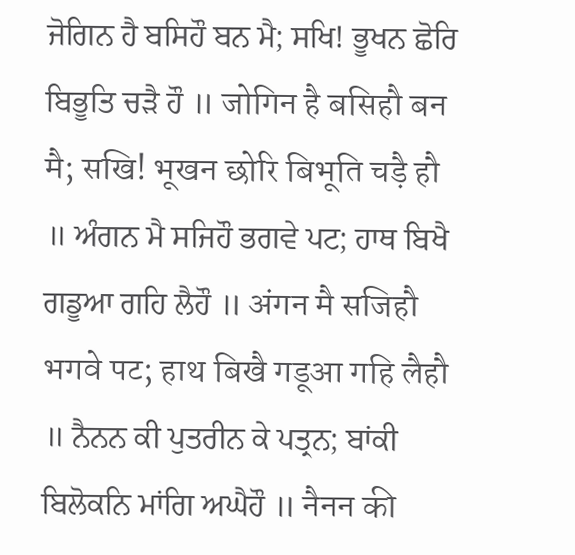ਜੋਗਿਨ ਹੈ ਬਸਿਹੌ ਬਨ ਮੈ; ਸਖਿ! ਭੂਖਨ ਛੋਰਿ ਬਿਭੂਤਿ ਚੜੈ ਹੌ ॥ जोगिन है बसिहौ बन मै; सखि! भूखन छोरि बिभूति चड़ै हौ ॥ ਅੰਗਨ ਮੈ ਸਜਿਹੌ ਭਗਵੇ ਪਟ; ਹਾਥ ਬਿਖੈ ਗਡੂਆ ਗਹਿ ਲੈਹੌ ॥ अंगन मै सजिहौ भगवे पट; हाथ बिखै गडूआ गहि लैहौ ॥ ਨੈਨਨ ਕੀ ਪੁਤਰੀਨ ਕੇ ਪਤ੍ਰਨ; ਬਾਂਕੀ ਬਿਲੋਕਨਿ ਮਾਂਗਿ ਅਘੈਹੌ ॥ नैनन की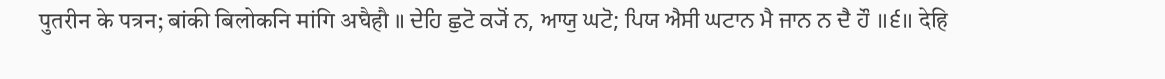पुतरीन के पत्रन; बांकी बिलोकनि मांगि अघैहौ ॥ ਦੇਹਿ ਛੁਟੋ ਕ੍ਯੋਂ ਨ, ਆਯੁ ਘਟੋ; ਪਿਯ ਐਸੀ ਘਟਾਨ ਮੈ ਜਾਨ ਨ ਦੈ ਹੌ ॥੬॥ देहि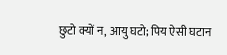छुटो क्यों न, आयु घटो; पिय ऐसी घटान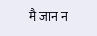मै जान न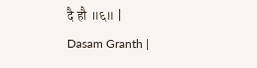दै हौ ॥६॥ |
Dasam Granth |